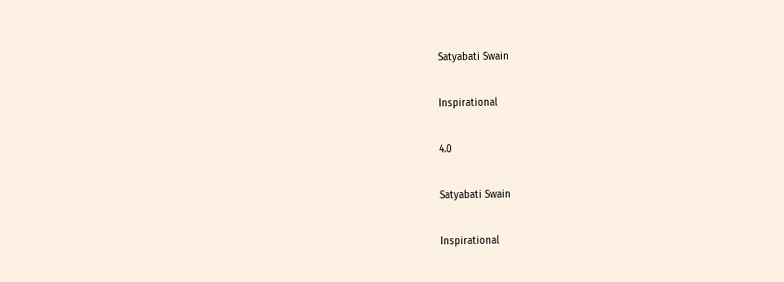Satyabati Swain

Inspirational

4.0

Satyabati Swain

Inspirational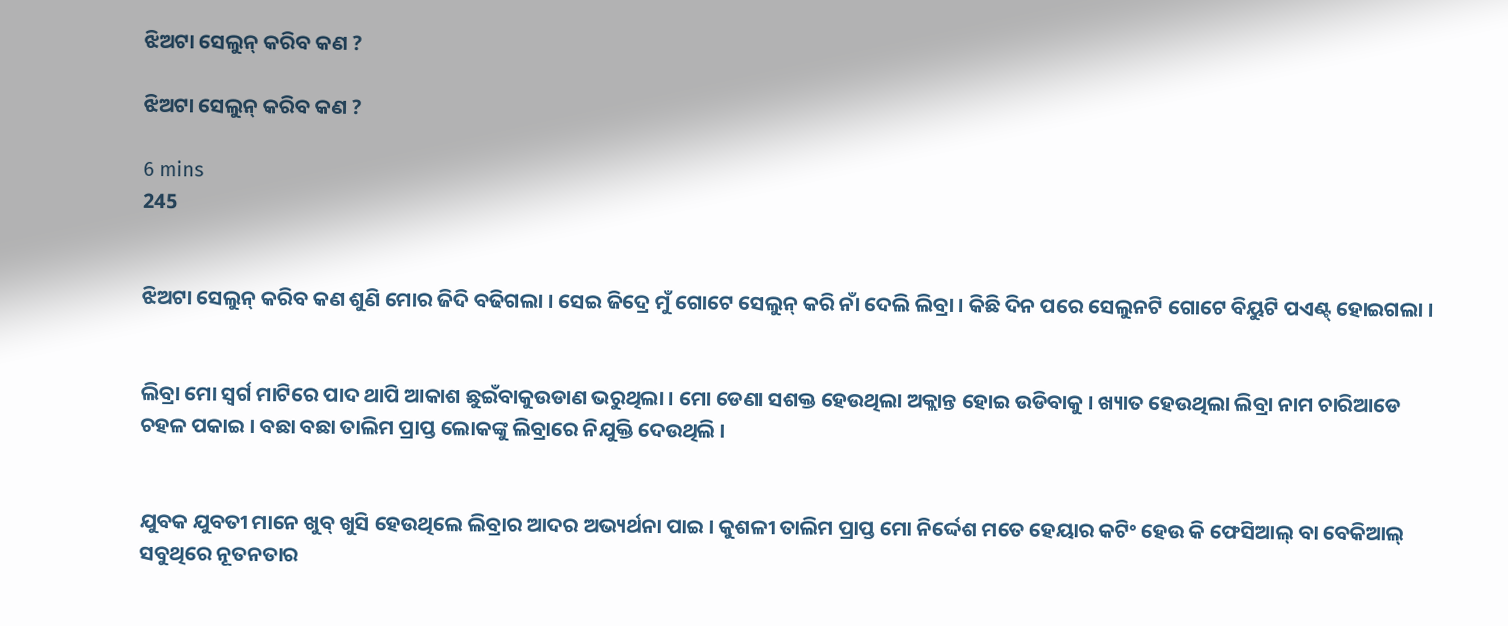ଝିଅଟା ସେଲୁନ୍ କରିବ କଣ ?

ଝିଅଟା ସେଲୁନ୍ କରିବ କଣ ?

6 mins
245


ଝିଅଟା ସେଲୁନ୍ କରିବ କଣ ଶୁଣି ମୋର ଜିଦି ବଢିଗଲା । ସେଇ ଜିଦ୍ରେ ମୁଁ ଗୋଟେ ସେଲୁନ୍ କରି ନାଁ ଦେଲି ଲିବ୍ରା । କିଛି ଦିନ ପରେ ସେଲୁନଟି ଗୋଟେ ବିୟୁଟି ପଏଣ୍ଟ୍ ହୋଇଗଲା ।


ଲିବ୍ରା ମୋ ସ୍ୱର୍ଗ ମାଟିରେ ପାଦ ଥାପି ଆକାଶ ଛୁଇଁବାକୁଉଡାଣ ଭରୁଥିଲା । ମୋ ଡେଣା ସଶକ୍ତ ହେଉଥିଲା ଅକ୍ଲାନ୍ତ ହୋଇ ଉଡିବାକୁ । ଖ୍ୟାତ ହେଉଥିଲା ଲିବ୍ରା ନାମ ଚାରିଆଡେ ଚହଳ ପକାଇ । ବଛା ବଛା ତାଲିମ ପ୍ରାପ୍ତ ଲୋକଙ୍କୁ ଲିବ୍ରାରେ ନିଯୁକ୍ତି ଦେଉଥିଲି ।


ଯୁବକ ଯୁବତୀ ମାନେ ଖୁବ୍ ଖୁସି ହେଉଥିଲେ ଲିବ୍ରାର ଆଦର ଅଭ୍ୟର୍ଥନା ପାଇ । କୁଶଳୀ ତାଲିମ ପ୍ରାପ୍ତ ମୋ ନିର୍ଦ୍ଦେଶ ମତେ ହେୟାର କଟିଂ ହେଉ କି ଫେସିଆଲ୍ ବା ବେକିଆଲ୍ ସବୁଥିରେ ନୂତନତାର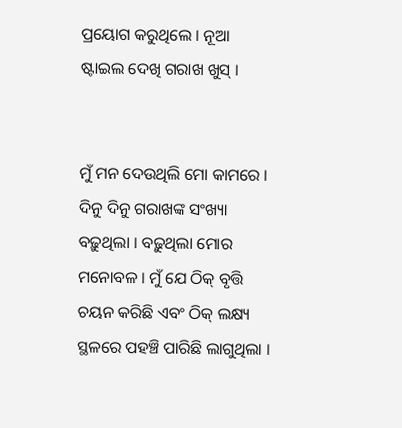ପ୍ରୟୋଗ କରୁଥିଲେ । ନୂଆ ଷ୍ଟାଇଲ ଦେଖି ଗରାଖ ଖୁସ୍ ।


ମୁଁ ମନ ଦେଉଥିଲି ମୋ କାମରେ । ଦିନୁ ଦିନୁ ଗରାଖଙ୍କ ସଂଖ୍ୟା ବଢ଼ୁଥିଲା । ବଢ଼ୁଥିଲା ମୋର ମନୋବଳ । ମୁଁ ଯେ ଠିକ୍ ବୃତ୍ତି ଚୟନ କରିଛି ଏବଂ ଠିକ୍ ଲକ୍ଷ୍ୟ ସ୍ଥଳରେ ପହଞ୍ଚି ପାରିଛି ଲାଗୁଥିଲା ।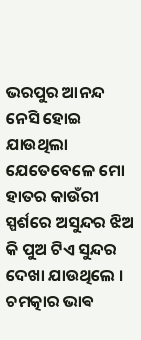ଭରପୁର ଆନନ୍ଦ ନେସି ହୋଇ ଯାଉଥିଲା ଯେତେବେଳେ ମୋ ହାତର କାଉଁରୀ ସ୍ପର୍ଶରେ ଅସୁନ୍ଦର ଝିଅ କି ପୁଅ ଟିଏ ସୁନ୍ଦର ଦେଖା ଯାଉଥିଲେ । ଚମତ୍କାର ଭାଵ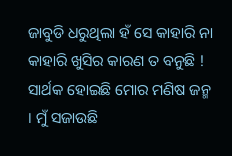ଜାବୁଡି ଧରୁଥିଲା ହଁ ସେ କାହାରି ନା କାହାରି ଖୁସିର କାରଣ ତ ବନୁଛି ! ସାର୍ଥକ ହୋଇଛି ମୋର ମଣିଷ ଜନ୍ମ । ମୁଁ ସଜାଉଛି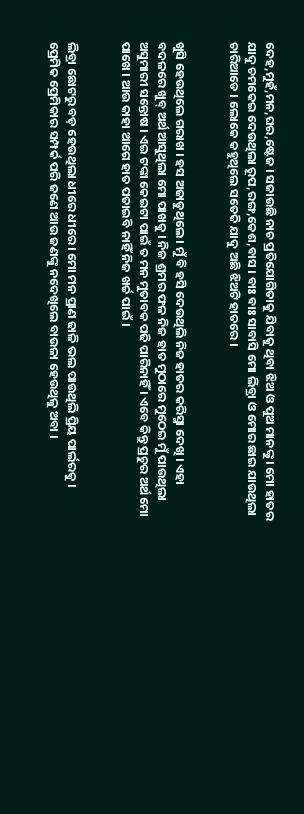ଦେହ,ମୁହଁ,ମନ,ଘର,ଷ୍ଟେଜ । ସଜାଉଛି ନାଚ ପ୍ରତିଯୋଗିତାକୁ ଯିବାକୁ ଥିବା ଝିଅ ଓ ପୁଅ ମାନଙ୍କୁ । ମୋ ହାତର ଯାଦୁ ଚମକେଇ ଦେଉଥିଲା ରୂପ,ରଙ୍ଗ,କେଶ,ବାସ । ବାଃ ବାଃ ସାବାସି ମୋ ଲିବ୍ରା ଓ ମୋର ଛାଇ ଯାଉଥିଲା ଚାରିଆଡେ । ଲୋକେ କହୁଥିଲେ ସତେକି ଯାଦୁ ଅଛି ଝିଅଟି ହାତରେ ।


ଖୁସି ହେଉଥିଲେ ଗରାଖ । ହସ ଅଜାଡୁଥିଲେ । ମୁଁ ବି ହସି ଦେଉଥିଲି ନିଜ ହାତର କରିସ୍ମା ଦେଖି । ଏହା ବଦଳରେ ଖୁବ୍ ଅର୍ଥ ଆସୁଥିଲା ମୋ ପାଖକୁ । ନିଜ ଶ୍ରମର ଫଳ ନିଜ ହାତ ମୁଠାରେ ମୁଠେଇ ମୁଁ ପାଉଥିଲା ଅସୁମାରୀ ସନ୍ତୋଷ । ଏଇ ଟଙ୍କା କେଇଟା ପାଇଁ ତ ମନ ମୁତାବକ ପଢି ପାରିନାହିଁ । ଏବେ କିନ୍ତୁ ପ୍ରଚୁର ଅର୍ଥ ମୋ ପାଖେ । ଆଉ କାହା ଆଗେ ହାତ ପତାଇବି ନାହିଁ ନିଜ ଖର୍ଚ୍ଚ ପାଇଁ ।


ଲିବ୍ରା ଛୋଟରୁ ବଡ଼ ହେଉଥିଲା ଧୀରେ ଧୀରେ । ମୋ ମନ ପ୍ରାଣ ଢାଳି ଭଲ ପାଉଥିଲି ପ୍ରିୟ ପାର୍ଲରକୁ । ପ୍ରେମିକ ପ୍ରେମିକାର ସମ୍ପର୍କ ପରି ଜଣେ ଆଉ ଜଣଙ୍କୁ ନଦେଖିଲେ ବାଉଳା ହେଉଥିଳୁ ଅବା ।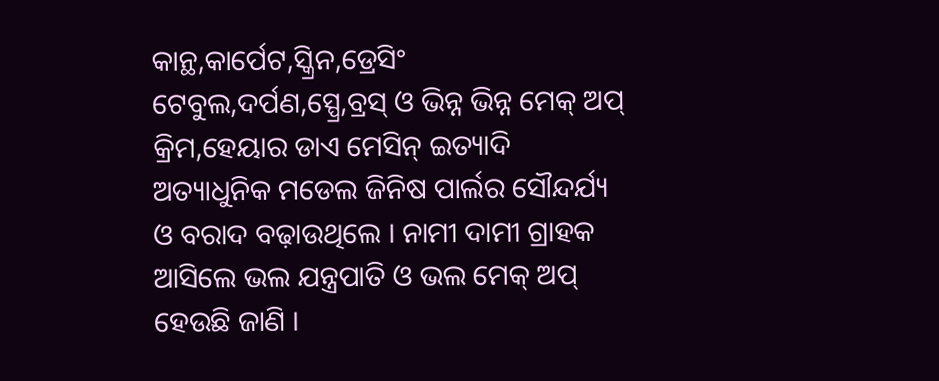କାନ୍ଥ,କାର୍ପେଟ,ସ୍କ୍ରିନ,ଡ୍ରେସିଂ ଟେବୁଲ,ଦର୍ପଣ,ସ୍ପ୍ରେ,ବ୍ରସ୍ ଓ ଭିନ୍ନ ଭିନ୍ନ ମେକ୍ ଅପ୍ କ୍ରିମ,ହେୟାର ଡାଏ ମେସିନ୍ ଇତ୍ୟାଦି ଅତ୍ୟାଧୁନିକ ମଡେଲ ଜିନିଷ ପାର୍ଲର ସୌନ୍ଦର୍ଯ୍ୟ ଓ ବରାଦ ବଢ଼ାଉଥିଲେ । ନାମୀ ଦାମୀ ଗ୍ରାହକ ଆସିଲେ ଭଲ ଯନ୍ତ୍ରପାତି ଓ ଭଲ ମେକ୍ ଅପ୍ ହେଉଛି ଜାଣି ।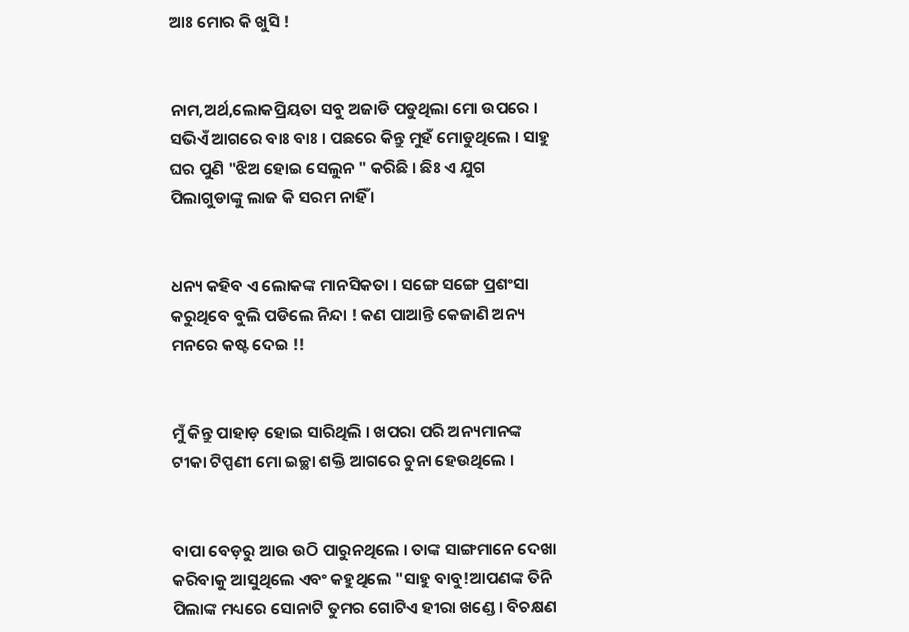ଆଃ ମୋର କି ଖୁସି !


ନାମ,ଅର୍ଥ,ଲୋକପ୍ରିୟତା ସବୁ ଅଜାଡି ପଡୁଥିଲା ମୋ ଉପରେ । ସଭିଏଁ ଆଗରେ ବାଃ ବାଃ । ପଛରେ କିନ୍ତୁ ମୁହଁ ମୋଡୁଥିଲେ । ସାହୁ ଘର ପୁଣି "ଝିଅ ହୋଇ ସେଲୁନ " କରିଛି । ଛିଃ ଏ ଯୁଗ ପିଲାଗୁଡାଙ୍କୁ ଲାଜ କି ସରମ ନାହିଁ ।


ଧନ୍ୟ କହିବ ଏ ଲୋକଙ୍କ ମାନସିକତା । ସଙ୍ଗେ ସଙ୍ଗେ ପ୍ରଶଂସା କରୁଥିବେ ବୁଲି ପଡିଲେ ନିନ୍ଦା ! କଣ ପାଆନ୍ତି କେଜାଣି ଅନ୍ୟ ମନରେ କଷ୍ଟ ଦେଇ !!


ମୁଁ କିନ୍ତୁ ପାହାଡ଼ ହୋଇ ସାରିଥିଲି । ଖପରା ପରି ଅନ୍ୟମାନଙ୍କ ଟୀକା ଟିପ୍ପଣୀ ମୋ ଇଚ୍ଛା ଶକ୍ତି ଆଗରେ ଚୁନା ହେଉଥିଲେ ।


ବାପା ବେଡ଼ରୁ ଆଉ ଉଠି ପାରୁନଥିଲେ । ତାଙ୍କ ସାଙ୍ଗମାନେ ଦେଖା କରିବାକୁ ଆସୁଥିଲେ ଏବଂ କହୁଥିଲେ "ସାହୁ ବାବୁ!ଆପଣଙ୍କ ତିନି ପିଲାଙ୍କ ମଧ୍ୟରେ ସୋନାଟି ତୁମର ଗୋଟିଏ ହୀରା ଖଣ୍ଡେ । ବିଚକ୍ଷଣ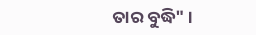ତାର ବୁଦ୍ଧି" ।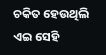ଚକିତ ହେଉଥିଲି ଏଇ ସେହି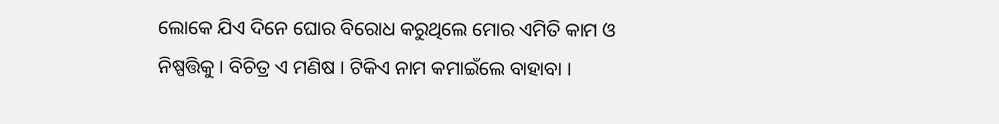ଲୋକେ ଯିଏ ଦିନେ ଘୋର ବିରୋଧ କରୁଥିଲେ ମୋର ଏମିତି କାମ ଓ ନିଷ୍ପତ୍ତିକୁ । ବିଚିତ୍ର ଏ ମଣିଷ । ଟିକିଏ ନାମ କମାଇଁଲେ ବାହାବା ।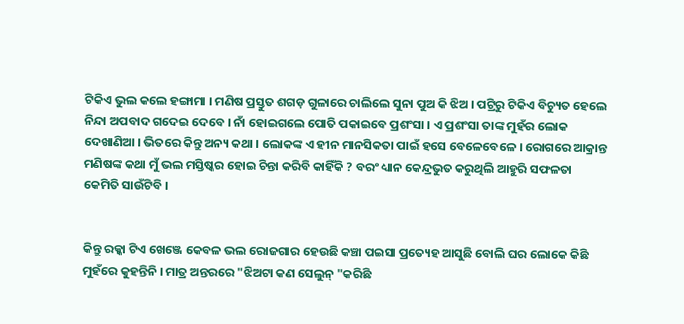ଟିକିଏ ଭୁଲ କଲେ ହଙ୍ଗାମା । ମଣିଷ ପ୍ରସ୍ତୁତ ଶଗଡ଼ ଗୁଳାରେ ଚାଲିଲେ ସୁନା ପୁଅ କି ଝିଅ । ପଟ୍ରିରୁ ଟିକିଏ ବିଚ୍ୟୁତ ହେଲେ ନିନ୍ଦା ଅପବାଦ ଗଦେଇ ଦେବେ । ନାଁ ହୋଇଗଲେ ପୋତି ପକାଇବେ ପ୍ରଶଂସା । ଏ ପ୍ରଶଂସା ତାଙ୍କ ମୁହଁର ଲୋକ ଦେଖାଣିଆ । ଭିତରେ କିନ୍ତୁ ଅନ୍ୟ କଥା । ଲୋକଙ୍କ ଏ ହୀନ ମାନସିକତା ପାଇଁ ହସେ ବେଳେବେଳେ । ରୋଗରେ ଆକ୍ରାନ୍ତ ମଣିଷଙ୍କ କଥା ମୁଁ ଭଲ ମସ୍ତିଷ୍କର ହୋଇ ଚିନ୍ତା କରିବି କାହିଁକି ? ବରଂ ଧ୍ୟାନ କେନ୍ଦ୍ରଭୁତ କରୁଥିଲି ଆହୁରି ସଫଳତା କେମିତି ସାଉଁଟିବି ।


କିନ୍ତୁ ରକ୍କା ଟିଏ ଖେଞ୍ଜେ କେବଳ ଭଲ ରୋଜଗାର ହେଉଛି କଞ୍ଚା ପଇସା ପ୍ରତ୍ୟେହ ଆସୁଛି ବୋଲି ଘର ଲୋକେ କିଛି ମୁହଁରେ କୁହନ୍ତିନି । ମାତ୍ର ଅନ୍ତରରେ "ଝିଅଟା କଣ ସେଲୁନ୍ "କରିଛି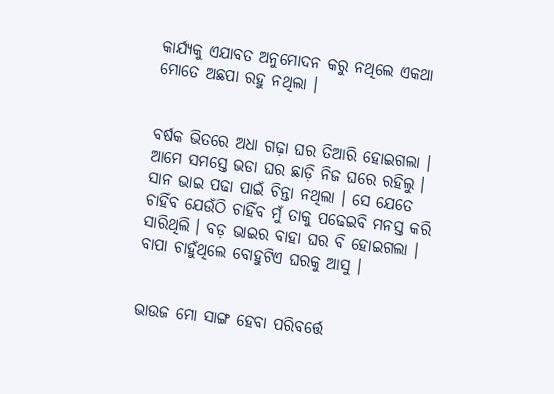କାର୍ଯ୍ୟକୁ ଏଯାବତ ଅନୁମୋଦନ କରୁ ନଥିଲେ ଏକଥା ମୋତେ ଅଛପା ରହୁ ନଥିଲା ।


ବର୍ଷକ ଭିତରେ ଅଧା ଗଢ଼ା ଘର ତିଆରି ହୋଇଗଲା । ଆମେ ସମସ୍ତେ ଭଡା ଘର ଛାଡ଼ି ନିଜ ଘରେ ରହିଲୁ । ସାନ ଭାଇ ପଢା ପାଇଁ ଚିନ୍ତା ନଥିଲା । ସେ ଯେତେ ଚାହିଁବ ଯେଉଁଠି ଚାହିଁବ ମୁଁ ତାକୁ ପଢେଇବି ମନସ୍ତ କରି ସାରିଥିଲି । ବଡ଼ ଭାଇର ବାହା ଘର ବି ହୋଇଗଲା । ବାପା ଚାହୁଁଥିଲେ ବୋହୁଟିଏ ଘରକୁ ଆସୁ ।


ଭାଉଜ ମୋ ସାଙ୍ଗ ହେବା ପରିବର୍ତ୍ତେ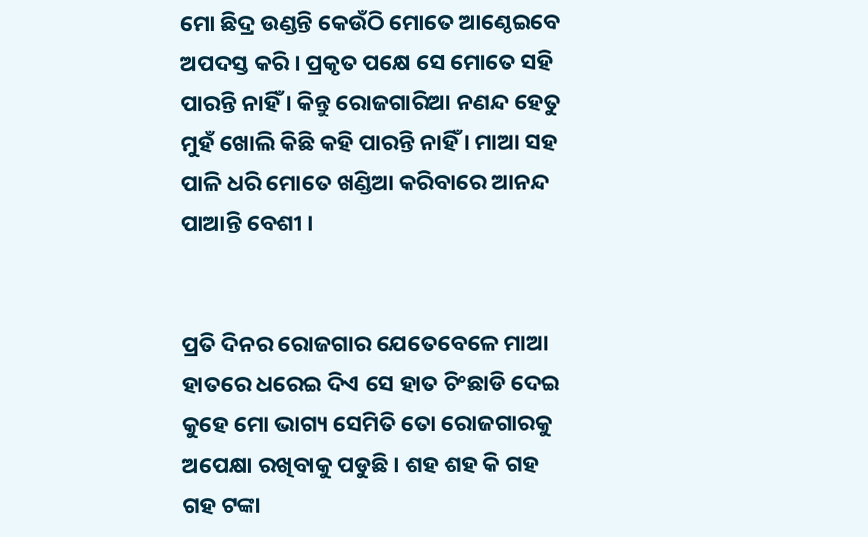ମୋ ଛିଦ୍ର ଉଣ୍ଡନ୍ତି କେଉଁଠି ମୋତେ ଆଣ୍ଠେଇବେ ଅପଦସ୍ତ କରି । ପ୍ରକୃତ ପକ୍ଷେ ସେ ମୋତେ ସହି ପାରନ୍ତି ନାହିଁ । କିନ୍ତୁ ରୋଜଗାରିଆ ନଣନ୍ଦ ହେତୁ ମୁହଁ ଖୋଲି କିଛି କହି ପାରନ୍ତି ନାହିଁ । ମାଆ ସହ ପାଳି ଧରି ମୋତେ ଖଣ୍ଡିଆ କରିବାରେ ଆନନ୍ଦ ପାଆନ୍ତି ବେଶୀ ।


ପ୍ରତି ଦିନର ରୋଜଗାର ଯେତେବେଳେ ମାଆ ହାତରେ ଧରେଇ ଦିଏ ସେ ହାତ ଚିଂଛାଡି ଦେଇ କୁହେ ମୋ ଭାଗ୍ୟ ସେମିତି ତୋ ରୋଜଗାରକୁ ଅପେକ୍ଷା ରଖିବାକୁ ପଡୁଛି । ଶହ ଶହ କି ଗହ ଗହ ଟଙ୍କା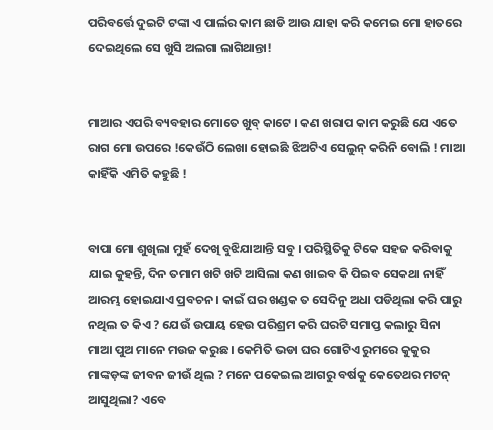ପରିବର୍ତ୍ତେ ଦୁଇଟି ଟଙ୍କା ଏ ପାର୍ଲର କାମ ଛାଡି ଆଉ ଯାହା କରି କମେଇ ମୋ ହାତରେ ଦେଇଥିଲେ ସେ ଖୁସି ଅଲଗା ଲାଗିଥାନ୍ତା!


ମାଆର ଏପରି ବ୍ୟବହାର ମୋତେ ଖୁବ୍ କାଟେ । କଣ ଖରାପ କାମ କରୁଛି ଯେ ଏତେ ରାଗ ମୋ ଉପରେ !କେଉଁଠି ଲେଖା ହୋଇଛି ଝିଅଟିଏ ସେଲୁନ୍ କରିନି ବୋଲି ! ମାଆ କାହିଁକି ଏମିତି କହୁଛି !


ବାପା ମୋ ଶୁଖିଲା ମୁହଁ ଦେଖି ବୁଝିଯାଆନ୍ତି ସବୁ । ପରିସ୍ଥିତିକୁ ଟିକେ ସହଜ କରିବାକୁ ଯାଇ କୁହନ୍ତି, ଦିନ ତମାମ ଖଟି ଖଟି ଆସିଲା କଣ ଖାଇବ କି ପିଇବ ସେକଥା ନାହିଁ ଆରମ୍ଭ ହୋଇଯାଏ ପ୍ରବଚନ । କାଇଁ ଘର ଖଣ୍ଡକ ତ ସେଦିନୁ ଅଧା ପଡିଥିଲା କରି ପାରୁ ନଥିଲ ତ କିଏ ? ଯେଉଁ ଉପାୟ ହେଉ ପରିଶ୍ରମ କରି ଘରଟି ସମାପ୍ତ କଲାରୁ ସିନା ମାଆ ପୁଅ ମାନେ ମଉଜ କରୁଛ । କେମିତି ଭଡା ଘର ଗୋଟିଏ ରୁମରେ କୁକୁର ମାଙ୍କଡ଼ଙ୍କ ଜୀବନ ଜୀଉଁ ଥିଲ ? ମନେ ପକେଇଲ ଆଗରୁ ବର୍ଷକୁ କେତେଥର ମଟନ୍ ଆସୁଥିଲା? ଏବେ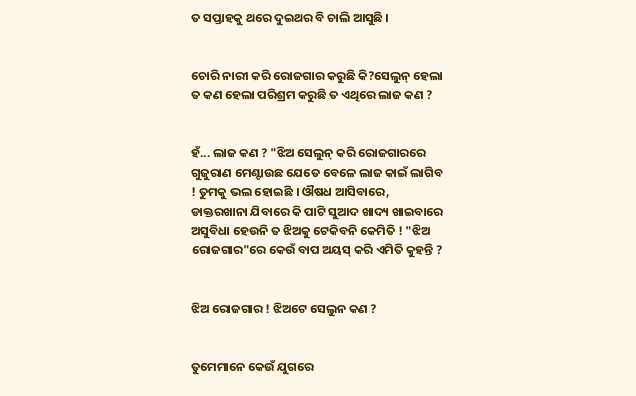ତ ସପ୍ତାହକୁ ଥରେ ଦୁଇଥର ବି ଚାଲି ଆସୁଛି ।


ଚୋରି ନାରୀ କରି ରୋଜଗାର କରୁଛି କି?ସେଲୁନ୍ ହେଲା ତ କଣ ହେଲା ପରିଶ୍ରମ କରୁଛି ତ ଏଥିରେ ଲାଜ କଣ ?


ହଁ... ଲାଜ କଣ ? "ଝିଅ ସେଲୁନ୍ କରି ରୋଜଗାରରେ ଗୁଜୁରାଣ ମେଣ୍ଟାଉଛ ଯେତେ ବେଳେ ଲାଜ କାଇଁ ଲାଗିବ ! ତୁମକୁ ଭଲ ହୋଇଛି । ଔଷଧ ଆସିବାରେ, ଡାକ୍ତରଖାନା ଯିବାରେ କି ପାଟି ସୁଆଦ ଖାଦ୍ୟ ଖାଇବାରେ ଅସୁବିଧା ହେଉନି ତ ଝିଅକୁ ଟେକିବନି କେମିତି ! "ଝିଅ ରୋଜଗାର"ରେ କେଉଁ ବାପ ଅୟସ୍ କରି ଏମିତି କୁହନ୍ତି ?


ଝିଅ ରୋଜଗାର ! ଝିଅଟେ ସେଲୁନ କଣ ?


ତୁମେମାନେ କେଉଁ ଯୁଗରେ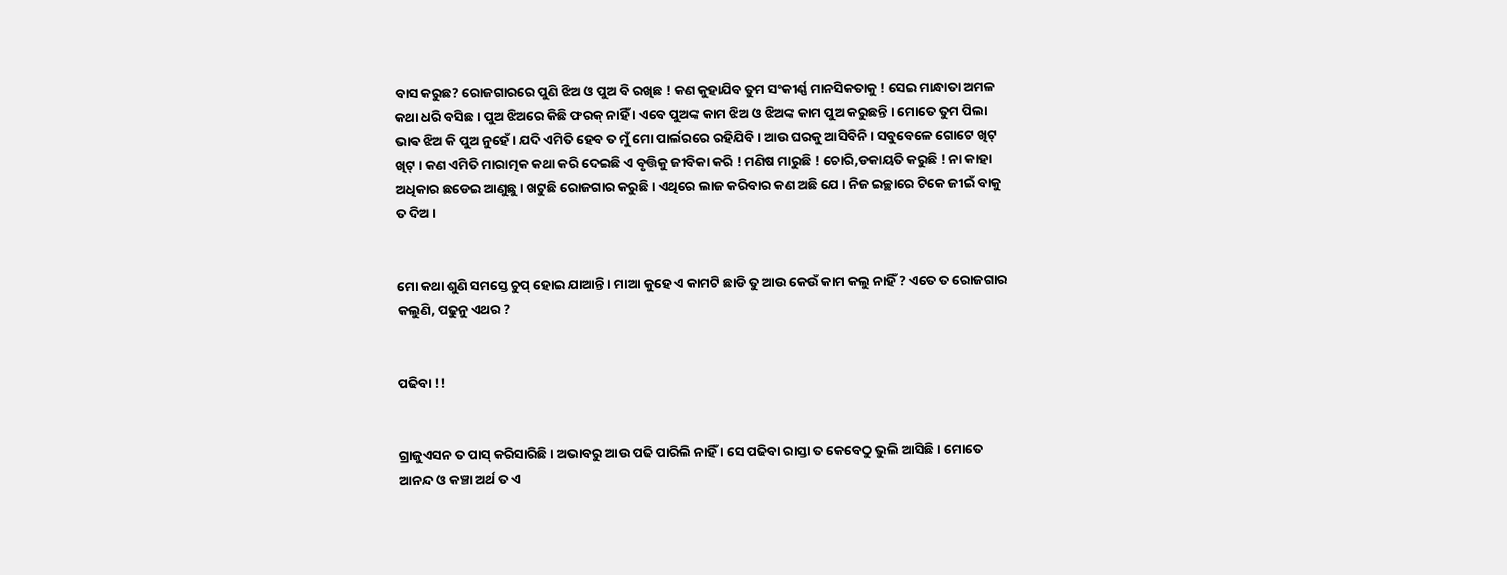ବାସ କରୁଛ? ରୋଜଗାରରେ ପୁଣି ଝିଅ ଓ ପୁଅ ବି ରଖିଛ ! କଣ କୁହାଯିବ ତୁମ ସଂକୀର୍ଣ୍ଣ ମାନସିକତାକୁ ! ସେଇ ମାନ୍ଧାତା ଅମଳ କଥା ଧରି ବସିଛ । ପୁଅ ଝିଅରେ କିଛି ଫରକ୍ ନାହିଁ । ଏବେ ପୁଅଙ୍କ କାମ ଝିଅ ଓ ଝିଅଙ୍କ କାମ ପୁଅ କରୁଛନ୍ତି । ମୋତେ ତୁମ ପିଲା ଭାଵ ଝିଅ କି ପୁଅ ନୁହେଁ । ଯଦି ଏମିତି ହେବ ତ ମୁଁ ମୋ ପାର୍ଲରରେ ରହିଯିବି । ଆଉ ଘରକୁ ଆସିବିନି । ସବୁବେଳେ ଗୋଟେ ଖିଟ୍ ଖିଟ୍ । କଣ ଏମିତି ମାରାତ୍ମକ କଥା କରି ଦେଇଛି ଏ ବୃତ୍ତିକୁ ଜୀବିକା କରି ! ମଣିଷ ମାରୁଛି ! ଚୋରି,ଡକାୟତି କରୁଛି ! ନା କାହା ଅଧିକାର ଛଡେଇ ଆଣୁଛୁ । ଖଟୁଛି ରୋଜଗାର କରୁଛି । ଏଥିରେ ଲାଜ କରିବାର କଣ ଅଛି ଯେ । ନିଜ ଇଚ୍ଛାରେ ଟିକେ ଜୀଇଁ ବାକୁ ତ ଦିଅ ।


ମୋ କଥା ଶୁଣି ସମସ୍ତେ ଚୁପ୍ ହୋଇ ଯାଆନ୍ତି । ମାଆ କୁହେ ଏ କାମଟି ଛାଡି ତୁ ଆଉ କେଉଁ କାମ କଲୁ ନାହିଁ ? ଏତେ ତ ରୋଜଗାର କଲୁଣି, ପଢୁନୁ ଏଥର ?


ପଢିବା !!


ଗ୍ରାଜୁଏସନ ତ ପାସ୍ କରିସାରିଛି । ଅଭାବରୁ ଆଉ ପଢି ପାରିଲି ନାହିଁ । ସେ ପଢିବା ରାସ୍ତା ତ କେବେଠୁ ଭୁଲି ଆସିଛି । ମୋତେ ଆନନ୍ଦ ଓ କଞ୍ଚା ଅର୍ଥ ତ ଏ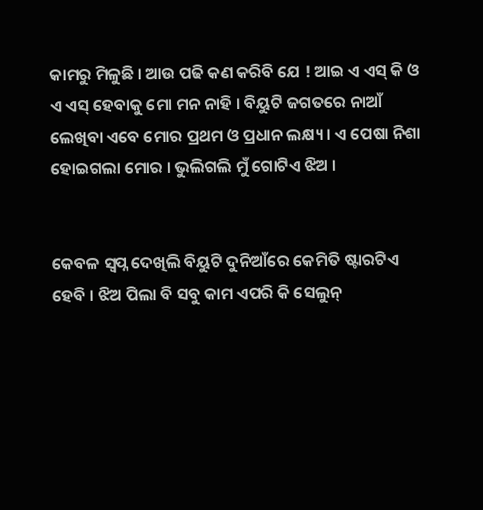କାମରୁ ମିଳୁଛି । ଆଉ ପଢି କଣ କରିବି ଯେ ! ଆଇ ଏ ଏସ୍ କି ଓ ଏ ଏସ୍ ହେବାକୁ ମୋ ମନ ନାହି । ବିୟୁଟି ଜଗତରେ ନାଆଁ ଲେଖିବା ଏବେ ମୋର ପ୍ରଥମ ଓ ପ୍ରଧାନ ଲକ୍ଷ୍ୟ । ଏ ପେଷା ନିଶା ହୋଇଗଲା ମୋର । ଭୁଲିଗଲି ମୁଁ ଗୋଟିଏ ଝିଅ ।


କେବଳ ସ୍ୱପ୍ନ ଦେଖିଲି ବିୟୁଟି ଦୁନିଆଁରେ କେମିତି ଷ୍ଟାରଟିଏ ହେବି । ଝିଅ ପିଲା ବି ସବୁ କାମ ଏପରି କି ସେଲୁନ୍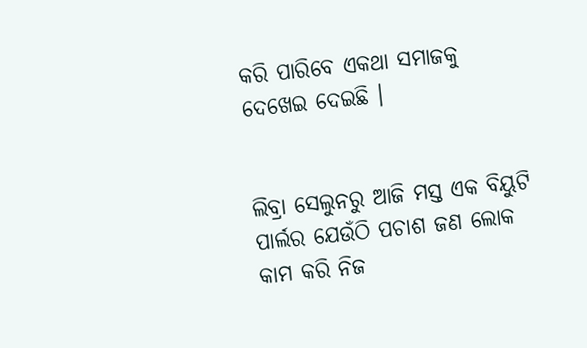କରି ପାରିବେ ଏକଥା ସମାଜକୁ ଦେଖେଇ ଦେଇଛି ।


ଲିବ୍ରା ସେଲୁନରୁ ଆଜି ମସ୍ତ ଏକ ବିୟୁଟି ପାର୍ଲର ଯେଉଁଠି ପଚାଶ ଜଣ ଲୋକ କାମ କରି ନିଜ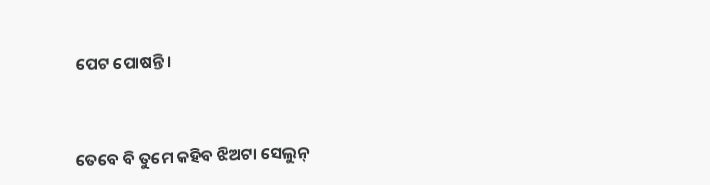ପେଟ ପୋଷନ୍ତି ।


ତେବେ ବି ତୁମେ କହିବ ଝିଅଟା ସେଲୁନ୍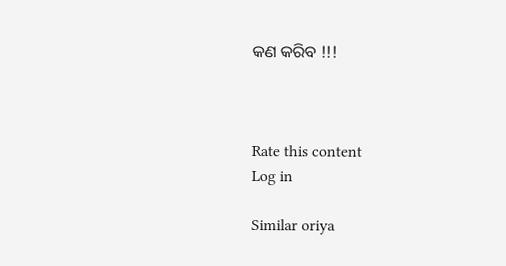କଣ କରିବ !!!



Rate this content
Log in

Similar oriya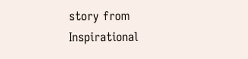story from Inspirational